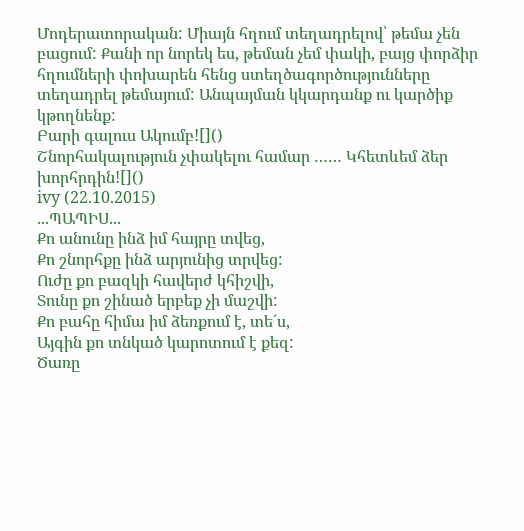Մոդերատորական: Միայն հղում տեղադրելով՝ թեմա չեն բացում: Քանի որ նորեկ ես, թեման չեմ փակի, բայց փորձիր հղումների փոխարեն հենց ստեղծագործությունները տեղադրել թեմայում: Անպայման կկարդանք ու կարծիք կթողնենք:
Բարի գալուս Ակումբ![]()
Շնորհակալություն չփակելու համար …… Կհետևեմ ձեր խորհրդին![]()
ivy (22.10.2015)
...ՊԱՊԻՍ...
Քո անունը ինձ իմ հայրը տվեց,
Քո շնորհքը ինձ արյունից տրվեց:
Ուժը քո բազկի հավերժ կհիշվի,
Տունը քո շինած երբեք չի մաշվի:
Քո բահը հիմա իմ ձեռքում է, տեˊս,
Այգին քո տնկած կարոտում է քեզ:
Ծառը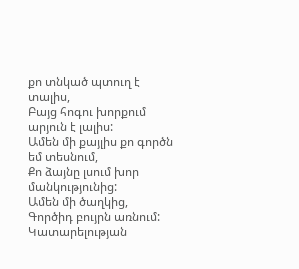քո տնկած պտուղ է տալիս,
Բայց հոգու խորքում արյուն է լալիս:
Ամեն մի քայլիս քո գործն եմ տեսնում,
Քո ձայնը լսում խոր մանկությունից:
Ամեն մի ծաղկից,
Գործիդ բույրն առնում:
Կատարելության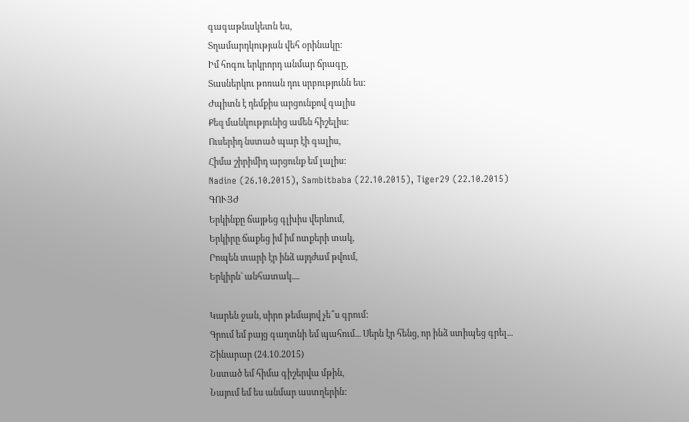գագաթնակետն ես,
Տղամարդկության վեհ օրինակը:
Իմ հոգու երկրորդ անմար ճրագը,
Տասներկու թոռան դու սրբությունն ես:
Ժպիտն է դեմքիս արցունքով գալիս
Քեզ մանկությունից ամեն հիշելիս:
Ուսերիդ նստած պար էի գալիս,
Հիմա շիրիմիդ արցունք եմ լալիս:
Nadine (26.10.2015), Sambitbaba (22.10.2015), Tiger29 (22.10.2015)
ԳՈՒՅԺ
Երկինքը ճայթեց գլխիս վերևում,
Երկիրը ճաքեց իմ իմ ոտքերի տակ,
Րոպեն տարի էր ինձ այդժամ թվում,
Երկիրն` անհատակ....

Կարեն ջան, սիրո թեմայով չե՞ս գրում:
Գրում եմ բայց գաղտնի եմ պահում... Սերն էր հենց, որ ինձ ստիպեց գրել...
Շինարար (24.10.2015)
Նստած եմ հիմա գիշերվա մթին,
Նայում եմ ես անմար աստղերին: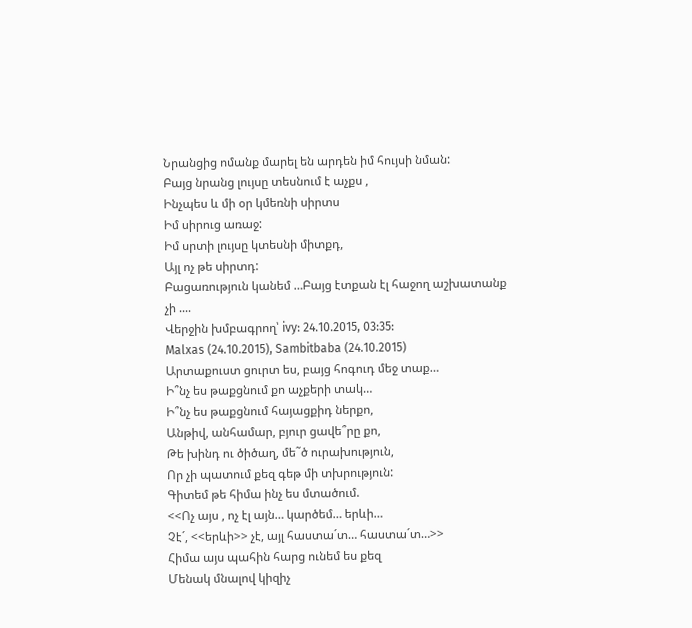Նրանցից ոմանք մարել են արդեն իմ հույսի նման:
Բայց նրանց լույսը տեսնում է աչքս ,
Ինչպես և մի օր կմեռնի սիրտս
Իմ սիրուց առաջ:
Իմ սրտի լույսը կտեսնի միտքդ,
Այլ ոչ թե սիրտդ:
Բացառություն կանեմ …Բայց էտքան էլ հաջող աշխատանք չի ....
Վերջին խմբագրող՝ ivy: 24.10.2015, 03:35:
Malxas (24.10.2015), Sambitbaba (24.10.2015)
Արտաքուստ ցուրտ ես, բայց հոգուդ մեջ տաք…
Ի՞նչ ես թաքցնում քո աչքերի տակ…
Ի՞նչ ես թաքցնում հայացքիդ ներքո,
Անթիվ, անհամար, բյուր ցավե՞րը քո,
Թե խինդ ու ծիծաղ, մե˜ծ ուրախություն,
Որ չի պատում քեզ գեթ մի տխրություն:
Գիտեմ թե հիմա ինչ ես մտածում.
<<Ոչ այս , ոչ էլ այն… կարծեմ… երևի…
Չէˊ, <<երևի>> չէ, այլ հաստաˊտ… հաստաˊտ…>>
Հիմա այս պահին հարց ունեմ ես քեզ
Մենակ մնալով կիզիչ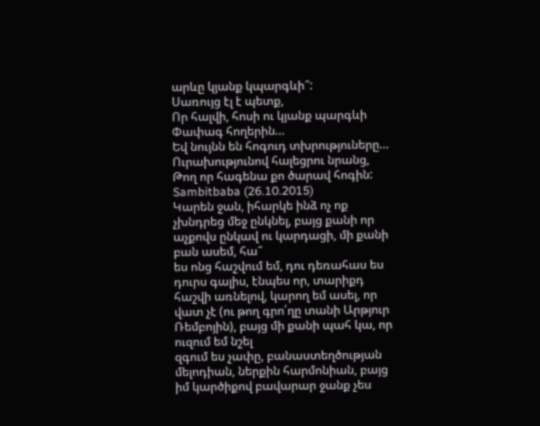արևը կյանք կպարգևի՞:
Սառույց էլ է պետք,
Որ հալվի, հոսի ու կյանք պարգևի
Փափագ հողերին…
Եվ նույնն են հոգուդ տխրություները…
Ուրախությունով հալեցրու նրանց,
Թող որ հագենա քո ծարավ հոգին:
Sambitbaba (26.10.2015)
Կարեն ջան, իհարկե ինձ ոչ ոք չխնդրեց մեջ ընկնել, բայց քանի որ աչքովս ընկավ ու կարդացի, մի քանի բան ասեմ, հա՞
ես ոնց հաշվում եմ, դու դեռահաս ես դուրս գալիս, էնպես որ, տարիքդ հաշվի առնելով, կարող եմ ասել, որ վատ չէ (ու թող գրո՛ղը տանի Արթյուր Ռեմբոյին), բայց մի քանի պահ կա, որ ուզում եմ նշել
զգում ես չափը, բանաստեղծության մելոդիան, ներքին հարմոնիան, բայց իմ կարծիքով բավարար ջանք չես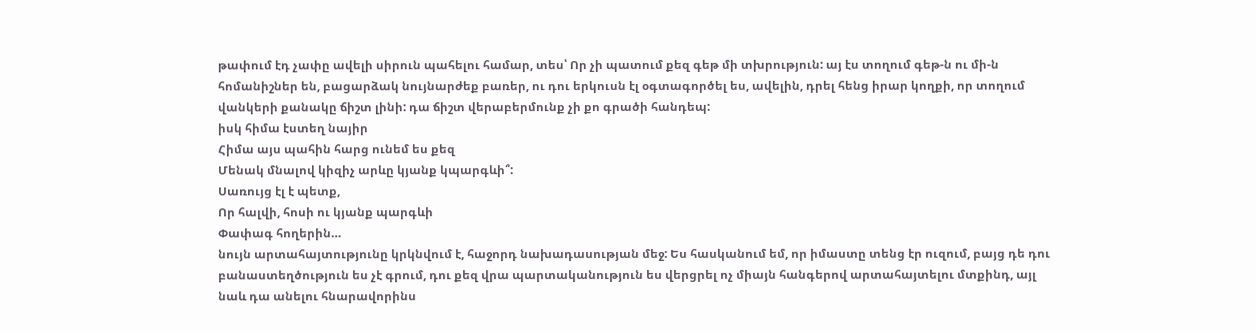թափում էդ չափը ավելի սիրուն պահելու համար, տես՝ Որ չի պատում քեզ գեթ մի տխրություն: այ էս տողում գեթ-ն ու մի-ն հոմանիշներ են, բացարձակ նույնարժեք բառեր, ու դու երկուսն էլ օգտագործել ես, ավելին, դրել հենց իրար կողքի, որ տողում վանկերի քանակը ճիշտ լինի: դա ճիշտ վերաբերմունք չի քո գրածի հանդեպ:
իսկ հիմա էստեղ նայիր
Հիմա այս պահին հարց ունեմ ես քեզ
Մենակ մնալով կիզիչ արևը կյանք կպարգևի՞:
Սառույց էլ է պետք,
Որ հալվի, հոսի ու կյանք պարգևի
Փափագ հողերին…
նույն արտահայտությունը կրկնվում է, հաջորդ նախադասության մեջ: Ես հասկանում եմ, որ իմաստը տենց էր ուզում, բայց դե դու բանաստեղծություն ես չէ գրում, դու քեզ վրա պարտականություն ես վերցրել ոչ միայն հանգերով արտահայտելու մտքինդ, այլ նաև դա անելու հնարավորինս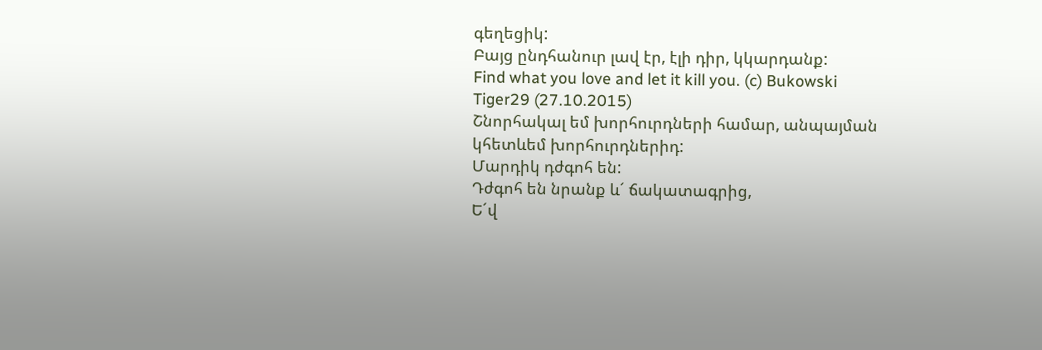գեղեցիկ:
Բայց ընդհանուր լավ էր, էլի դիր, կկարդանք:
Find what you love and let it kill you. (c) Bukowski
Tiger29 (27.10.2015)
Շնորհակալ եմ խորհուրդների համար, անպայման կհետևեմ խորհուրդներիդ:
Մարդիկ դժգոհ են:
Դժգոհ են նրանք ևˊ ճակատագրից,
Եˊվ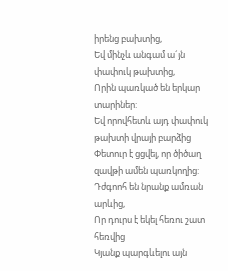իրենց բախտից,
Եվ մինչև անգամ աˊյն փափուկ թախտից,
Որին պառկած են երկար տարիներ:
Եվ որովհետև այդ փափուկ թախտի վրայի բարձից
Փետուր է ցցվել, որ ծիծաղ զավթի ամեն պառկողից:
Դժգոոհ են նրանք ամռան արևից,
Որ դուրս է եկել հեռու շատ հեռվից
Կյանք պարգևելու այն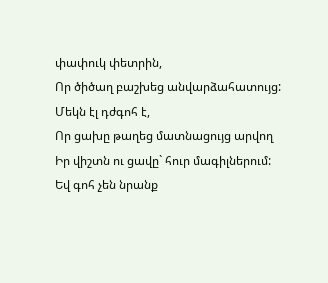փափուկ փետրին,
Որ ծիծաղ բաշխեց անվարձահատույց:
Մեկն էլ դժգոհ է,
Որ ցախը թաղեց մատնացույց արվող
Իր վիշտն ու ցավը` հուր մագիլներում:
Եվ գոհ չեն նրանք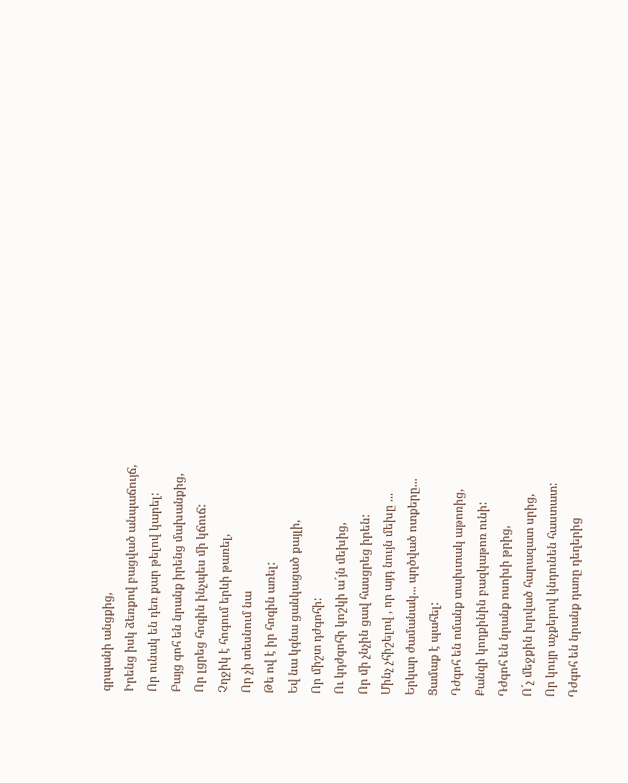գրպանի անցքից,
Իրենց իսկ ձեռքով բացված անպաճույճ,
Որ ունակ են դեռ քար թելով կարել:
Բայց գոհ են նրանք իրենց մախանքից,
Որ լցրեց հոգին ինչպես մի կճուճ:
Չղջիկ է հոգում երևի թառել,
Որ չի տեսնում նա
Թե ով է իր հոգին առել:
Եվ նա կգնա ցանկացած քայլի,
Որ միշտ դժգոհի:
Ու կդժգոհի կոշկի աˊյն մեխից,
Որ մի չնչին ցավ հասցրեց իրեն:
Մինչ չհիշելով , որ այդ նույն մեխը ...
Երկար ժամանակ... պղծված ոտքերը...
Ցամաք է պահել:
Դժգոհ են ոմանք տախտակ աթոռից,
Քանզի կողքինին բազկաթոռ ունի:
Դժգոհ են նրանք ոսոխի թրից,
Ոˊչ մեջքին խրված հարազատ սրից,
Որ կույր աչքերով կնդունեն հաստատ:
Դժգոհ են նրանք դառը դեղերից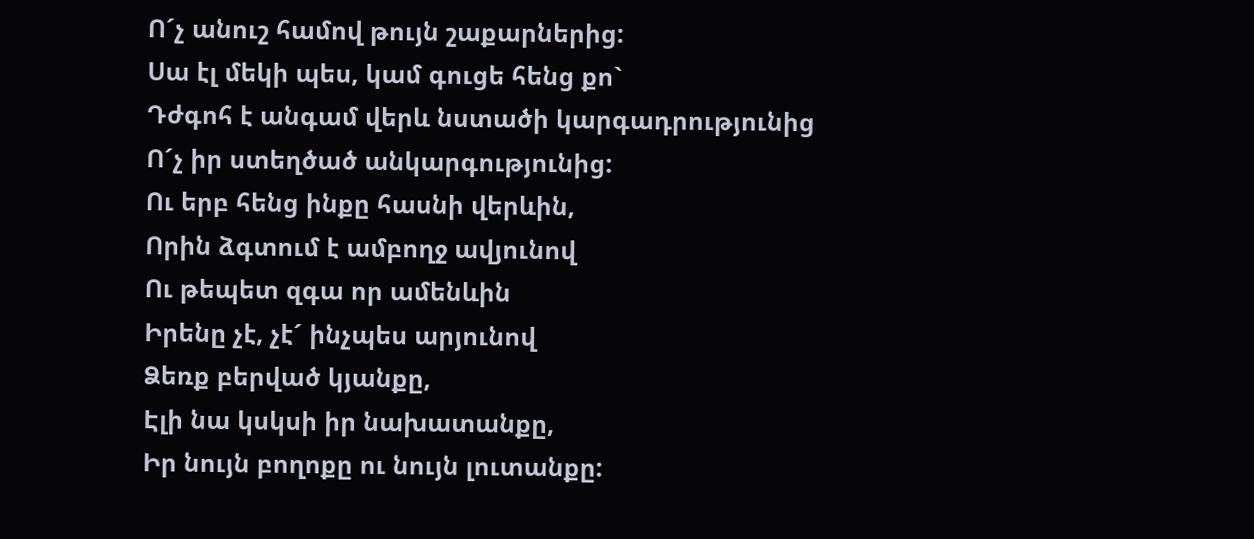Ոˊչ անուշ համով թույն շաքարներից:
Սա էլ մեկի պես, կամ գուցե հենց քո`
Դժգոհ է անգամ վերև նստածի կարգադրությունից
Ոˊչ իր ստեղծած անկարգությունից:
Ու երբ հենց ինքը հասնի վերևին,
Որին ձգտում է ամբողջ ավյունով
Ու թեպետ զգա որ ամենևին
Իրենը չէ, չէˊ ինչպես արյունով
Ձեռք բերված կյանքը,
Էլի նա կսկսի իր նախատանքը,
Իր նույն բողոքը ու նույն լուտանքը: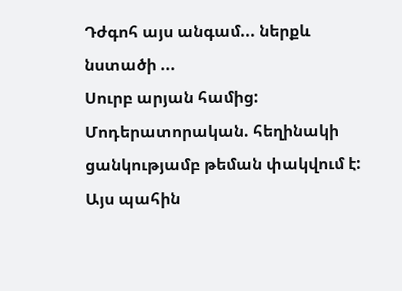Դժգոհ այս անգամ... ներքև նստածի ...
Սուրբ արյան համից:
Մոդերատորական. հեղինակի ցանկությամբ թեման փակվում է:
Այս պահին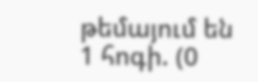թեմայում են 1 հոգի. (0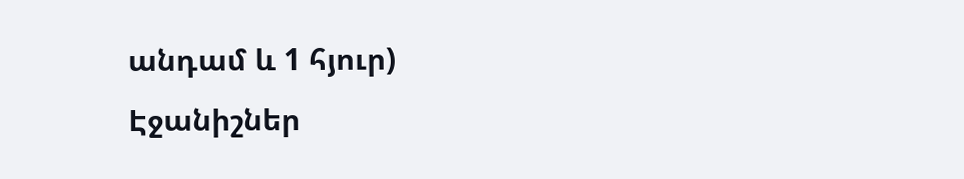անդամ և 1 հյուր)
Էջանիշներ